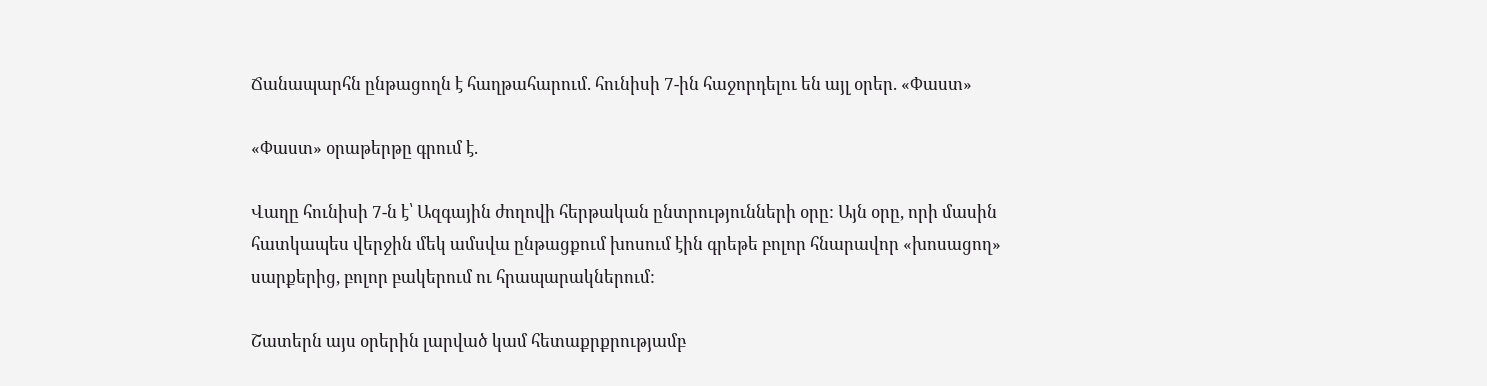Ճանապարհն ընթացողն է հաղթահարում. հունիսի 7-ին հաջորդելու են այլ օրեր. «Փաստ»

«Փաստ» օրաթերթը գրում է.

Վաղը հունիսի 7-ն է՝ Ազգային ժողովի հերթական ընտրությունների օրը: Այն օրը, որի մասին հատկապես վերջին մեկ ամսվա ընթացքում խոսում էին գրեթե բոլոր հնարավոր «խոսացող» սարքերից, բոլոր բակերում ու հրապարակներում:

Շատերն այս օրերին լարված կամ հետաքրքրությամբ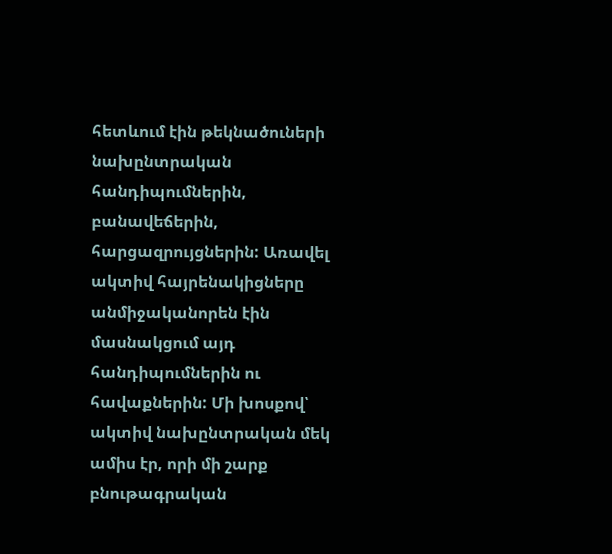հետևում էին թեկնածուների նախընտրական հանդիպումներին, բանավեճերին, հարցազրույցներին: Առավել ակտիվ հայրենակիցները անմիջականորեն էին մասնակցում այդ հանդիպումներին ու հավաքներին: Մի խոսքով՝ ակտիվ նախընտրական մեկ ամիս էր, որի մի շարք բնութագրական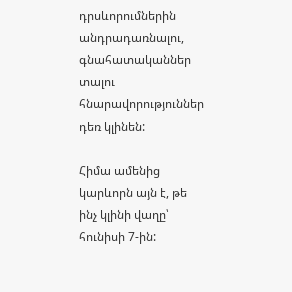դրսևորումներին անդրադառնալու, գնահատականներ տալու հնարավորություններ դեռ կլինեն:

Հիմա ամենից կարևորն այն է, թե ինչ կլինի վաղը՝ հունիսի 7-ին: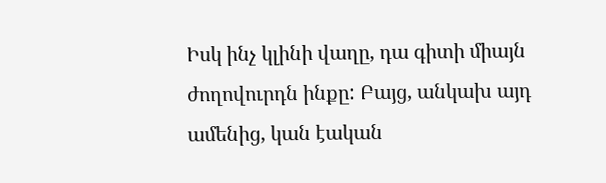Իսկ ինչ կլինի վաղը, դա գիտի միայն ժողովուրդն ինքը: Բայց, անկախ այդ ամենից, կան էական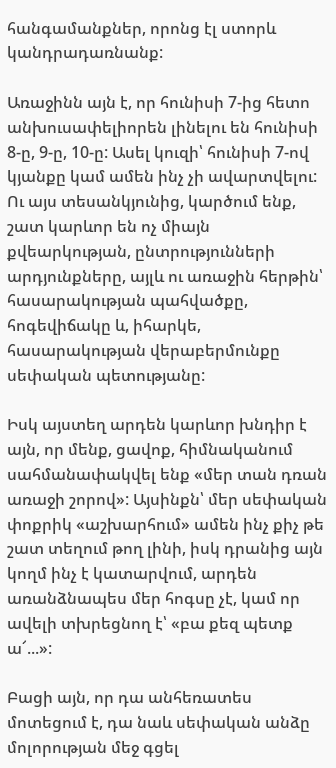հանգամանքներ, որոնց էլ ստորև կանդրադառնանք:

Առաջինն այն է, որ հունիսի 7-ից հետո անխուսափելիորեն լինելու են հունիսի 8-ը, 9-ը, 10-ը: Ասել կուզի՝ հունիսի 7-ով կյանքը կամ ամեն ինչ չի ավարտվելու: Ու այս տեսանկյունից, կարծում ենք, շատ կարևոր են ոչ միայն քվեարկության, ընտրությունների արդյունքները, այլև ու առաջին հերթին՝ հասարակության պահվածքը, հոգեվիճակը և, իհարկե, հասարակության վերաբերմունքը սեփական պետությանը:

Իսկ այստեղ արդեն կարևոր խնդիր է այն, որ մենք, ցավոք, հիմնականում սահմանափակվել ենք «մեր տան դռան առաջի շորով»: Այսինքն՝ մեր սեփական փոքրիկ «աշխարհում» ամեն ինչ քիչ թե շատ տեղում թող լինի, իսկ դրանից այն կողմ ինչ է կատարվում, արդեն առանձնապես մեր հոգսը չէ, կամ որ ավելի տխրեցնող է՝ «բա քեզ պետք ա՜...»:

Բացի այն, որ դա անհեռատես մոտեցում է, դա նաև սեփական անձը մոլորության մեջ գցել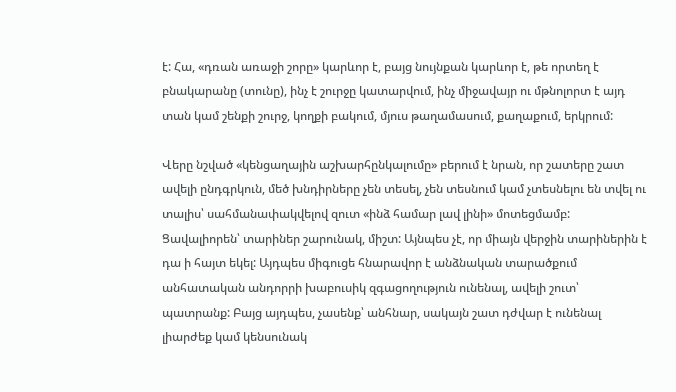է: Հա, «դռան առաջի շորը» կարևոր է, բայց նույնքան կարևոր է, թե որտեղ է բնակարանը (տունը), ինչ է շուրջը կատարվում, ինչ միջավայր ու մթնոլորտ է այդ տան կամ շենքի շուրջ, կողքի բակում, մյուս թաղամասում, քաղաքում, երկրում:

Վերը նշված «կենցաղային աշխարհընկալումը» բերում է նրան, որ շատերը շատ ավելի ընդգրկուն, մեծ խնդիրները չեն տեսել, չեն տեսնում կամ չտեսնելու են տվել ու տալիս՝ սահմանափակվելով զուտ «ինձ համար լավ լինի» մոտեցմամբ: Ցավալիորեն՝ տարիներ շարունակ, միշտ: Այնպես չէ, որ միայն վերջին տարիներին է դա ի հայտ եկել: Այդպես միգուցե հնարավոր է անձնական տարածքում անհատական անդորրի խաբուսիկ զգացողություն ունենալ, ավելի շուտ՝ պատրանք: Բայց այդպես, չասենք՝ անհնար, սակայն շատ դժվար է ունենալ լիարժեք կամ կենսունակ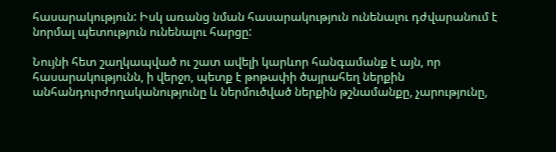հասարակություն: Իսկ առանց նման հասարակություն ունենալու դժվարանում է նորմալ պետություն ունենալու հարցը:

Նույնի հետ շաղկապված ու շատ ավելի կարևոր հանգամանք է այն, որ հասարակությունն, ի վերջո, պետք է թոթափի ծայրահեղ ներքին անհանդուրժողականությունը և ներմուծված ներքին թշնամանքը, չարությունը,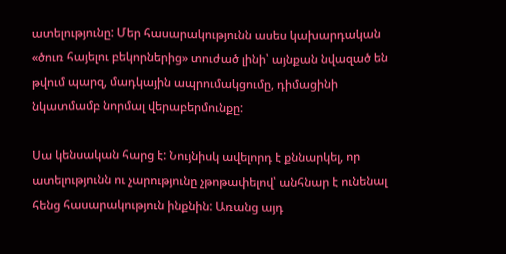ատելությունը: Մեր հասարակությունն ասես կախարդական «ծուռ հայելու բեկորներից» տուժած լինի՝ այնքան նվազած են թվում պարզ, մադկային ապրումակցումը, դիմացինի նկատմամբ նորմալ վերաբերմունքը:

Սա կենսական հարց է: Նույնիսկ ավելորդ է քննարկել, որ ատելությունն ու չարությունը չթոթափելով՝ անհնար է ունենալ հենց հասարակություն ինքնին: Առանց այդ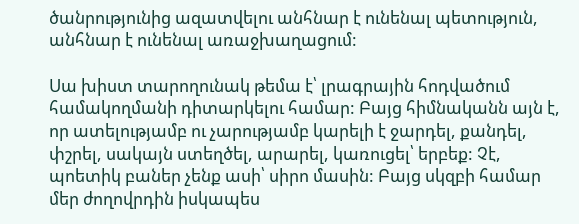ծանրությունից ազատվելու անհնար է ունենալ պետություն, անհնար է ունենալ առաջխաղացում:

Սա խիստ տարողունակ թեմա է՝ լրագրային հոդվածում համակողմանի դիտարկելու համար: Բայց հիմնականն այն է, որ ատելությամբ ու չարությամբ կարելի է ջարդել, քանդել, փշրել, սակայն ստեղծել, արարել, կառուցել՝ երբեք: Չէ, պոետիկ բաներ չենք ասի՝ սիրո մասին: Բայց սկզբի համար մեր ժողովրդին իսկապես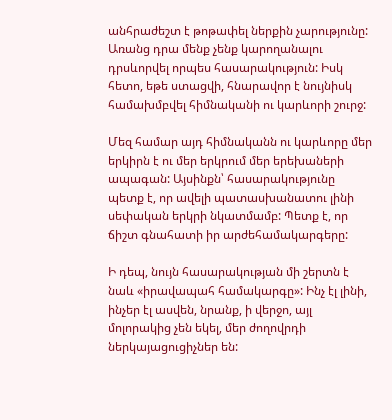անհրաժեշտ է թոթափել ներքին չարությունը: Առանց դրա մենք չենք կարողանալու դրսևորվել որպես հասարակություն: Իսկ հետո, եթե ստացվի, հնարավոր է նույնիսկ համախմբվել հիմնականի ու կարևորի շուրջ:

Մեզ համար այդ հիմնականն ու կարևորը մեր երկիրն է ու մեր երկրում մեր երեխաների ապագան: Այսինքն՝ հասարակությունը պետք է, որ ավելի պատասխանատու լինի սեփական երկրի նկատմամբ: Պետք է, որ ճիշտ գնահատի իր արժեհամակարգերը:

Ի դեպ, նույն հասարակության մի շերտն է նաև «իրավապահ համակարգը»: Ինչ էլ լինի, ինչեր էլ ասվեն, նրանք, ի վերջո, այլ մոլորակից չեն եկել, մեր ժողովրդի ներկայացուցիչներ են: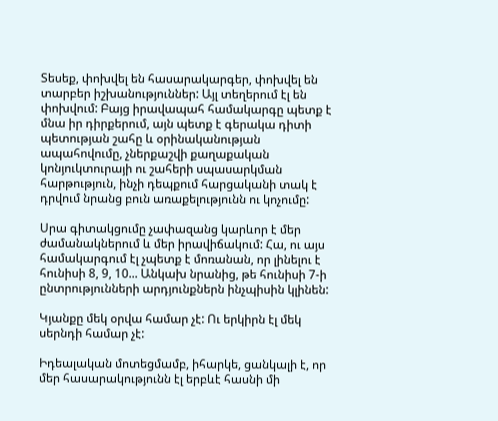Տեսեք, փոխվել են հասարակարգեր, փոխվել են տարբեր իշխանություններ: Այլ տեղերում էլ են փոխվում: Բայց իրավապահ համակարգը պետք է մնա իր դիրքերում, այն պետք է գերակա դիտի պետության շահը և օրինականության ապահովումը, չներքաշվի քաղաքական կոնյուկտուրայի ու շահերի սպասարկման հարթություն, ինչի դեպքում հարցականի տակ է դրվում նրանց բուն առաքելությունն ու կոչումը:

Սրա գիտակցումը չափազանց կարևոր է մեր ժամանակներում և մեր իրավիճակում: Հա, ու այս համակարգում էլ չպետք է մոռանան, որ լինելու է հունիսի 8, 9, 10... Անկախ նրանից, թե հունիսի 7-ի ընտրությունների արդյունքներն ինչպիսին կլինեն:

Կյանքը մեկ օրվա համար չէ: Ու երկիրն էլ մեկ սերնդի համար չէ:

Իդեալական մոտեցմամբ, իհարկե, ցանկալի է, որ մեր հասարակությունն էլ երբևէ հասնի մի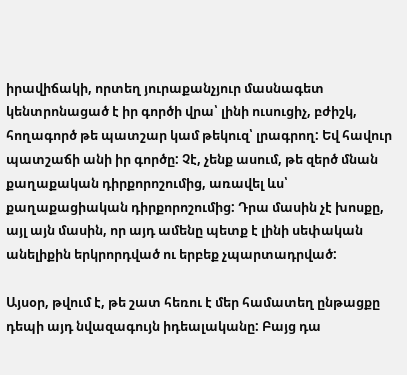իրավիճակի, որտեղ յուրաքանչյուր մասնագետ կենտրոնացած է իր գործի վրա՝ լինի ուսուցիչ, բժիշկ, հողագործ թե պատշար կամ թեկուզ՝ լրագրող: Եվ հավուր պատշաճի անի իր գործը: Չէ, չենք ասում, թե զերծ մնան քաղաքական դիրքորոշումից, առավել ևս՝ քաղաքացիական դիրքորոշումից: Դրա մասին չէ խոսքը, այլ այն մասին, որ այդ ամենը պետք է լինի սեփական անելիքին երկրորդված ու երբեք չպարտադրված:

Այսօր, թվում է, թե շատ հեռու է մեր համատեղ ընթացքը դեպի այդ նվազագույն իդեալականը: Բայց դա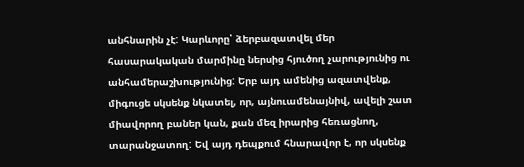անհնարին չէ: Կարևորը՝ ձերբազատվել մեր հասարակական մարմինը ներսից հյուծող չարությունից ու անհամերաշխությունից: Երբ այդ ամենից ազատվենք, միգուցե սկսենք նկատել, որ, այնուամենայնիվ, ավելի շատ միավորող բաներ կան, քան մեզ իրարից հեռացնող, տարանջատող: Եվ այդ դեպքում հնարավոր է, որ սկսենք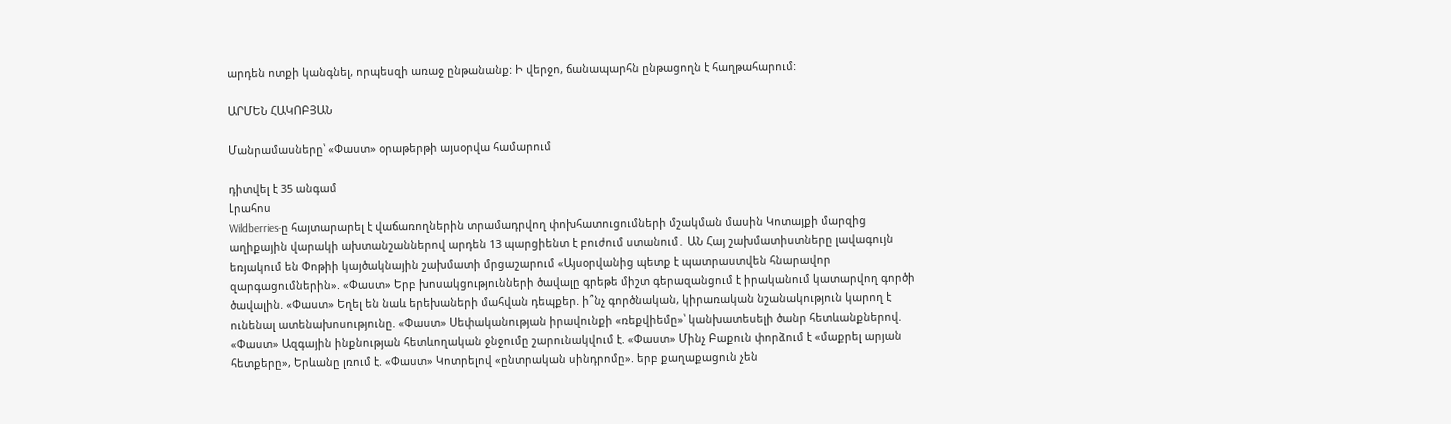արդեն ոտքի կանգնել, որպեսզի առաջ ընթանանք: Ի վերջո, ճանապարհն ընթացողն է հաղթահարում:

ԱՐՄԵՆ ՀԱԿՈԲՅԱՆ

Մանրամասները՝ «Փաստ» օրաթերթի այսօրվա համարում

դիտվել է 35 անգամ
Լրահոս
Wildberries-ը հայտարարել է վաճառողներին տրամադրվող փոխհատուցումների մշակման մասին Կոտայքի մարզից աղիքային վարակի ախտանշաններով արդեն 13 պարցիենտ է բուժում ստանում․ ԱՆ Հայ շախմատիստները լավագույն եռյակում են Փոթիի կայծակնային շախմատի մրցաշարում «Այսօրվանից պետք է պատրաստվեն հնարավոր զարգացումներին». «Փաստ» Երբ խոսակցությունների ծավալը գրեթե միշտ գերազանցում է իրականում կատարվող գործի ծավալին. «Փաստ» Եղել են նաև երեխաների մահվան դեպքեր. ի՞նչ գործնական, կիրառական նշանակություն կարող է ունենալ ատենախոսությունը. «Փաստ» Սեփականության իրավունքի «ռեքվիեմը»՝ կանխատեսելի ծանր հետևանքներով. «Փաստ» Ազգային ինքնության հետևողական ջնջումը շարունակվում է. «Փաստ» Մինչ Բաքուն փորձում է «մաքրել արյան հետքերը», Երևանը լռում է. «Փաստ» Կոտրելով «ընտրական սինդրոմը». երբ քաղաքացուն չեն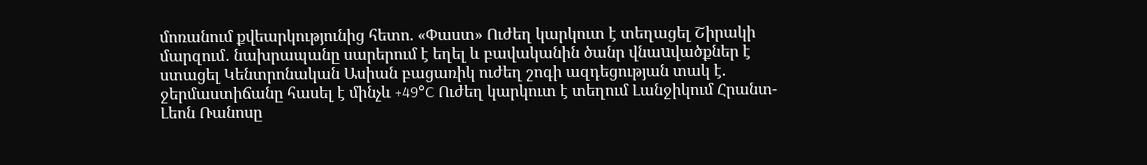մոռանում քվեարկությունից հետո. «Փաստ» Ուժեղ կարկուտ է տեղացել Շիրակի մարզում․ նախրապանը սարերում է եղել և բավականին ծանր վնաuվածքներ է ստացել Կենտրոնական Ասիան բացառիկ ուժեղ շոգի ազդեցության տակ է. ջերմաստիճանը հասել է մինչև +49°C Ուժեղ կարկուտ է տեղում Լանջիկում Հրանտ-Լեոն Ռանոսը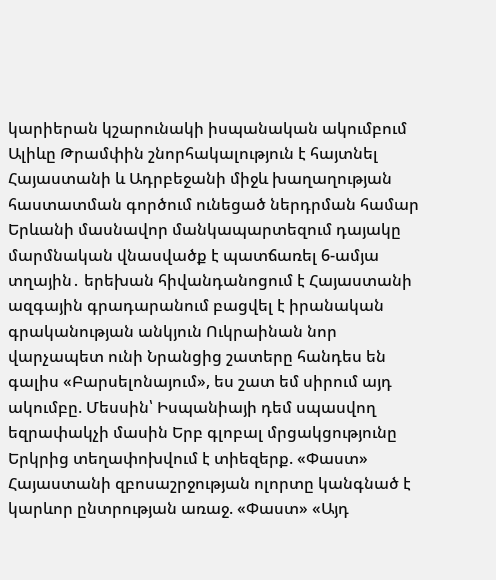կարիերան կշարունակի իսպանական ակումբում Ալիևը Թրամփին շնորհակալություն է հայտնել Հայաստանի և Ադրբեջանի միջև խաղաղության հաստատման գործում ունեցած ներդրման համար Երևանի մասնավոր մանկապարտեզում դայակը մարմնական վնասվածք է պատճառել 6-ամյա տղային․ երեխան հիվանդանոցում է Հայաստանի ազգային գրադարանում բացվել է իրանական գրականության անկյուն Ուկրաինան նոր վարչապետ ունի Նրանցից շատերը հանդես են գալիս «Բարսելոնայում», ես շատ եմ սիրում այդ ակումբը. Մեսսին՝ Իսպանիայի դեմ սպասվող եզրափակչի մասին Երբ գլոբալ մրցակցությունը Երկրից տեղափոխվում է տիեզերք. «Փաստ» Հայաստանի զբոսաշրջության ոլորտը կանգնած է կարևոր ընտրության առաջ. «Փաստ» «Այդ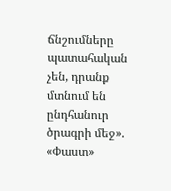ճնշումները պատահական չեն, դրանք մտնում են ընդհանուր ծրագրի մեջ». «Փաստ»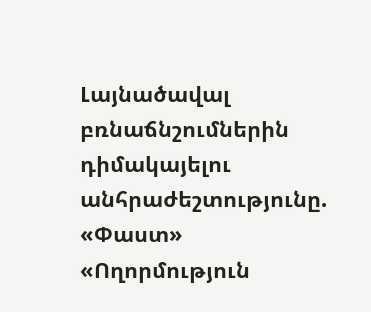Լայնածավալ բռնաճնշումներին դիմակայելու անհրաժեշտությունը. «Փաստ» «Ողորմություն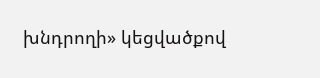խնդրողի» կեցվածքով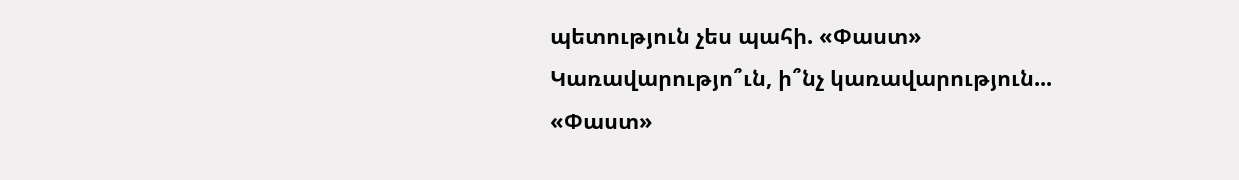պետություն չես պահի. «Փաստ» Կառավարությո՞ւն, ի՞նչ կառավարություն... «Փաստ»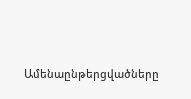Ամենաընթերցվածները